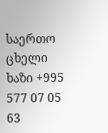საერთო ცხელი ხაზი +995 577 07 05 63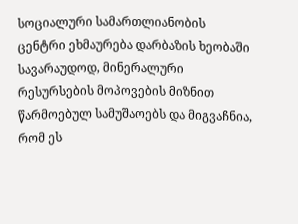სოციალური სამართლიანობის ცენტრი ეხმაურება დარბაზის ხეობაში სავარაუდოდ, მინერალური რესურსების მოპოვების მიზნით წარმოებულ სამუშაოებს და მიგვაჩნია, რომ ეს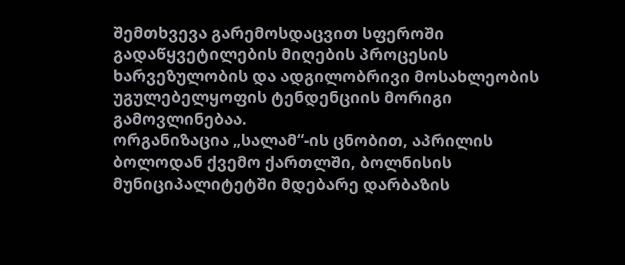შემთხვევა გარემოსდაცვით სფეროში გადაწყვეტილების მიღების პროცესის ხარვეზულობის და ადგილობრივი მოსახლეობის უგულებელყოფის ტენდენციის მორიგი გამოვლინებაა.
ორგანიზაცია „სალამ“-ის ცნობით, აპრილის ბოლოდან ქვემო ქართლში, ბოლნისის მუნიციპალიტეტში მდებარე დარბაზის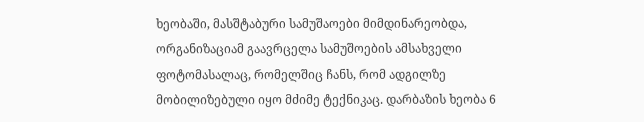ხეობაში, მასშტაბური სამუშაოები მიმდინარეობდა, ორგანიზაციამ გაავრცელა სამუშოების ამსახველი ფოტომასალაც, რომელშიც ჩანს, რომ ადგილზე მობილიზებული იყო მძიმე ტექნიკაც. დარბაზის ხეობა 6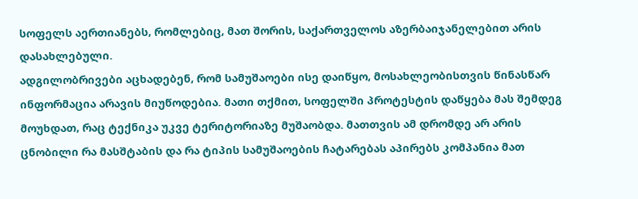სოფელს აერთიანებს, რომლებიც, მათ შორის, საქართველოს აზერბაიჯანელებით არის დასახლებული.
ადგილობრივები აცხადებენ, რომ სამუშაოები ისე დაიწყო, მოსახლეობისთვის წინასწარ ინფორმაცია არავის მიუწოდებია. მათი თქმით, სოფელში პროტესტის დაწყება მას შემდეგ მოუხდათ, რაც ტექნიკა უკვე ტერიტორიაზე მუშაობდა. მათთვის ამ დრომდე არ არის ცნობილი რა მასშტაბის და რა ტიპის სამუშაოების ჩატარებას აპირებს კომპანია მათ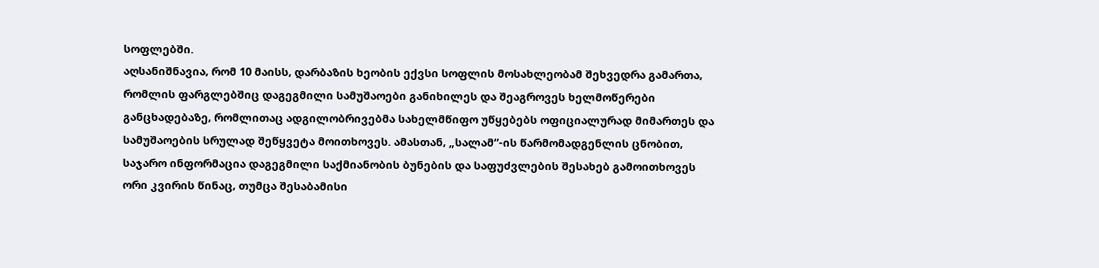სოფლებში.
აღსანიშნავია, რომ 10 მაისს, დარბაზის ხეობის ექვსი სოფლის მოსახლეობამ შეხვედრა გამართა, რომლის ფარგლებშიც დაგეგმილი სამუშაოები განიხილეს და შეაგროვეს ხელმოწერები განცხადებაზე, რომლითაც ადგილობრივებმა სახელმწიფო უწყებებს ოფიციალურად მიმართეს და სამუშაოების სრულად შეწყვეტა მოითხოვეს. ამასთან, „სალამ“-ის წარმომადგენლის ცნობით, საჯარო ინფორმაცია დაგეგმილი საქმიანობის ბუნების და საფუძვლების შესახებ გამოითხოვეს ორი კვირის წინაც, თუმცა შესაბამისი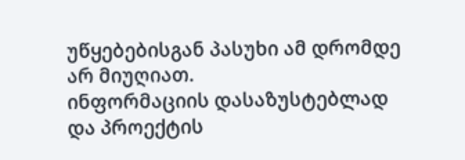უწყებებისგან პასუხი ამ დრომდე არ მიუღიათ.
ინფორმაციის დასაზუსტებლად და პროექტის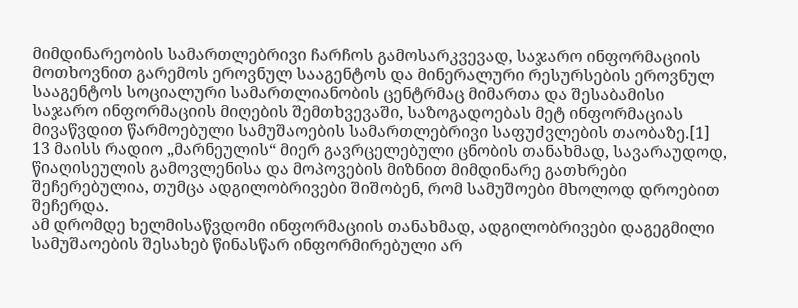მიმდინარეობის სამართლებრივი ჩარჩოს გამოსარკვევად, საჯარო ინფორმაციის მოთხოვნით გარემოს ეროვნულ სააგენტოს და მინერალური რესურსების ეროვნულ სააგენტოს სოციალური სამართლიანობის ცენტრმაც მიმართა და შესაბამისი საჯარო ინფორმაციის მიღების შემთხვევაში, საზოგადოებას მეტ ინფორმაციას მივაწვდით წარმოებული სამუშაოების სამართლებრივი საფუძვლების თაობაზე.[1]
13 მაისს რადიო „მარნეულის“ მიერ გავრცელებული ცნობის თანახმად, სავარაუდოდ, წიაღისეულის გამოვლენისა და მოპოვების მიზნით მიმდინარე გათხრები შეჩერებულია, თუმცა ადგილობრივები შიშობენ, რომ სამუშოები მხოლოდ დროებით შეჩერდა.
ამ დრომდე ხელმისაწვდომი ინფორმაციის თანახმად, ადგილობრივები დაგეგმილი სამუშაოების შესახებ წინასწარ ინფორმირებული არ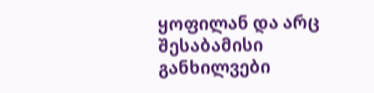ყოფილან და არც შესაბამისი განხილვები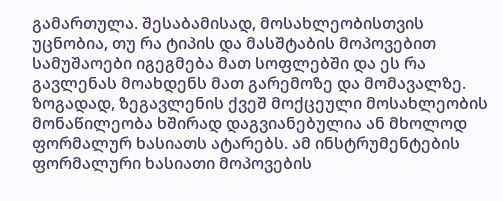გამართულა. შესაბამისად, მოსახლეობისთვის უცნობია, თუ რა ტიპის და მასშტაბის მოპოვებით სამუშაოები იგეგმება მათ სოფლებში და ეს რა გავლენას მოახდენს მათ გარემოზე და მომავალზე.
ზოგადად, ზეგავლენის ქვეშ მოქცეული მოსახლეობის მონაწილეობა ხშირად დაგვიანებულია ან მხოლოდ ფორმალურ ხასიათს ატარებს. ამ ინსტრუმენტების ფორმალური ხასიათი მოპოვების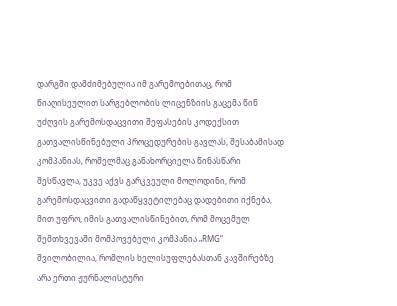დარგში დამძიმებულია იმ გარემოებითაც, რომ წიაღისეულით სარგებლობის ლიცენზიის გაცემა წინ უძღვის გარემოსდაცვითი შეფასების კოდექსით გათვალისწინებული პროცედურების გავლას, შესაბამისად კომპანიას, რომელმაც განახორციელა წინასწარი შესწავლა, უკვე აქვს გარკვეული მოლოდინი, რომ გარემოსდაცვითი გადაწყვეტილებაც დადებითი იქნება, მით უფრო, იმის გათვალისწინებით, რომ მოცემულ შემთხვევაში მომპოვებელი კომპანია „RMG“ შვილობილია, რომლის ხელისუფლებასთან კავშირებზე არა ერთი ჟურნალისტური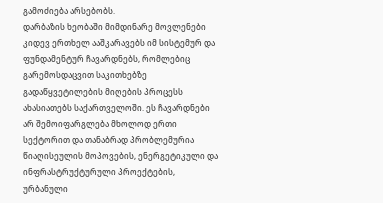გამოძიება არსებობს.
დარბაზის ხეობაში მიმდინარე მოვლენები კიდევ ერთხელ ააშკარავებს იმ სისტემურ და ფუნდამენტურ ჩავარდნებს, რომლებიც გარემოსდაცვით საკითხებზე გადაწყვეტილების მიღების პროცესს ახასიათებს საქართველოში. ეს ჩავარდნები არ შემოიფარგლება მხოლოდ ერთი სექტორით და თანაბრად პრობლემურია წიაღისეულის მოპოვების, ენერგეტიკული და ინფრასტრუქტურული პროექტების, ურბანული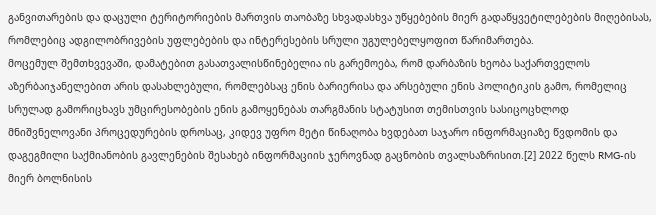განვითარების და დაცული ტერიტორიების მართვის თაობაზე სხვადასხვა უწყებების მიერ გადაწყვეტილებების მიღებისას, რომლებიც ადგილობრივების უფლებების და ინტერესების სრული უგულებელყოფით წარიმართება.
მოცემულ შემთხვევაში, დამატებით გასათვალისწინებელია ის გარემოება, რომ დარბაზის ხეობა საქართველოს აზერბაიჯანელებით არის დასახლებული, რომლებსაც ენის ბარიერისა და არსებული ენის პოლიტიკის გამო, რომელიც სრულად გამორიცხავს უმცირესობების ენის გამოყენებას თარგმანის სტატუსით თემისთვის სასიცოცხლოდ მნიშვნელოვანი პროცედურების დროსაც, კიდევ უფრო მეტი წინაღობა ხვდებათ საჯარო ინფორმაციაზე წვდომის და დაგეგმილი საქმიანობის გავლენების შესახებ ინფორმაციის ჯეროვნად გაცნობის თვალსაზრისით.[2] 2022 წელს RMG-ის მიერ ბოლნისის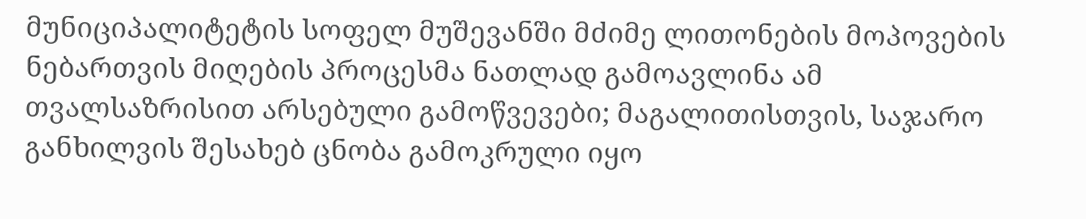მუნიციპალიტეტის სოფელ მუშევანში მძიმე ლითონების მოპოვების ნებართვის მიღების პროცესმა ნათლად გამოავლინა ამ თვალსაზრისით არსებული გამოწვევები; მაგალითისთვის, საჯარო განხილვის შესახებ ცნობა გამოკრული იყო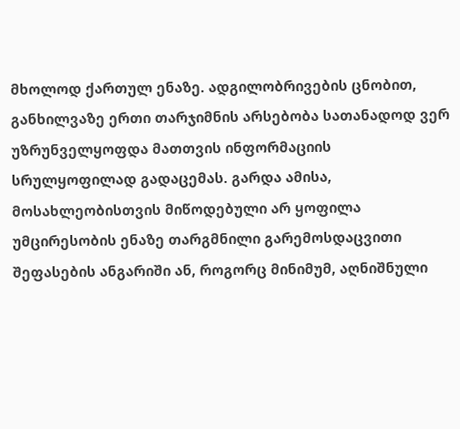მხოლოდ ქართულ ენაზე. ადგილობრივების ცნობით, განხილვაზე ერთი თარჯიმნის არსებობა სათანადოდ ვერ უზრუნველყოფდა მათთვის ინფორმაციის სრულყოფილად გადაცემას. გარდა ამისა, მოსახლეობისთვის მიწოდებული არ ყოფილა უმცირესობის ენაზე თარგმნილი გარემოსდაცვითი შეფასების ანგარიში ან, როგორც მინიმუმ, აღნიშნული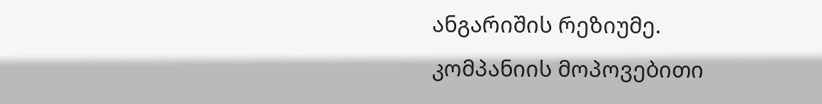ანგარიშის რეზიუმე.
კომპანიის მოპოვებითი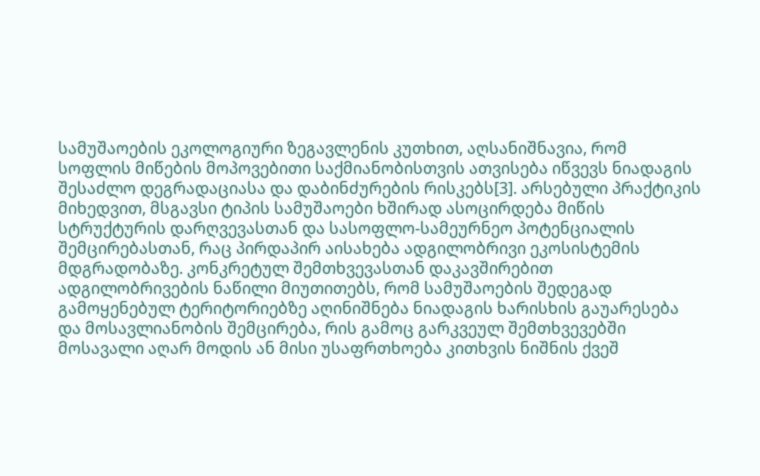სამუშაოების ეკოლოგიური ზეგავლენის კუთხით, აღსანიშნავია, რომ სოფლის მიწების მოპოვებითი საქმიანობისთვის ათვისება იწვევს ნიადაგის შესაძლო დეგრადაციასა და დაბინძურების რისკებს[3]. არსებული პრაქტიკის მიხედვით, მსგავსი ტიპის სამუშაოები ხშირად ასოცირდება მიწის სტრუქტურის დარღვევასთან და სასოფლო-სამეურნეო პოტენციალის შემცირებასთან, რაც პირდაპირ აისახება ადგილობრივი ეკოსისტემის მდგრადობაზე. კონკრეტულ შემთხვევასთან დაკავშირებით ადგილობრივების ნაწილი მიუთითებს, რომ სამუშაოების შედეგად გამოყენებულ ტერიტორიებზე აღინიშნება ნიადაგის ხარისხის გაუარესება და მოსავლიანობის შემცირება, რის გამოც გარკვეულ შემთხვევებში მოსავალი აღარ მოდის ან მისი უსაფრთხოება კითხვის ნიშნის ქვეშ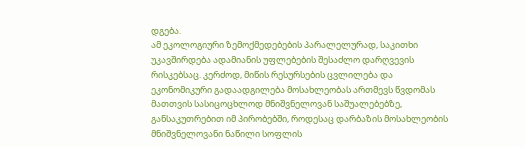დგება.
ამ ეკოლოგიური ზემოქმედებების პარალელურად, საკითხი უკავშირდება ადამიანის უფლებების შესაძლო დარღვევის რისკებსაც. კერძოდ, მიწის რესურსების ცვლილება და ეკონომიკური გადაადგილება მოსახლეობას ართმევს წვდომას მათთვის სასიცოცხლოდ მნიშვნელოვან საშუალებებზე, განსაკუთრებით იმ პირობებში, როდესაც დარბაზის მოსახლეობის მნიშვნელოვანი ნაწილი სოფლის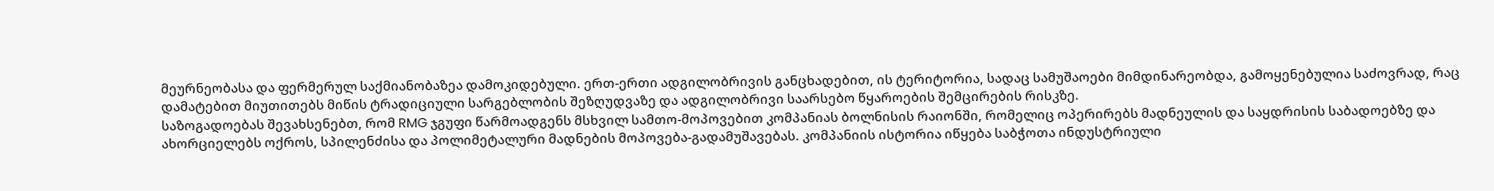მეურნეობასა და ფერმერულ საქმიანობაზეა დამოკიდებული. ერთ-ერთი ადგილობრივის განცხადებით, ის ტერიტორია, სადაც სამუშაოები მიმდინარეობდა, გამოყენებულია საძოვრად, რაც დამატებით მიუთითებს მიწის ტრადიციული სარგებლობის შეზღუდვაზე და ადგილობრივი საარსებო წყაროების შემცირების რისკზე.
საზოგადოებას შევახსენებთ, რომ RMG ჯგუფი წარმოადგენს მსხვილ სამთო-მოპოვებით კომპანიას ბოლნისის რაიონში, რომელიც ოპერირებს მადნეულის და საყდრისის საბადოებზე და ახორციელებს ოქროს, სპილენძისა და პოლიმეტალური მადნების მოპოვება-გადამუშავებას. კომპანიის ისტორია იწყება საბჭოთა ინდუსტრიული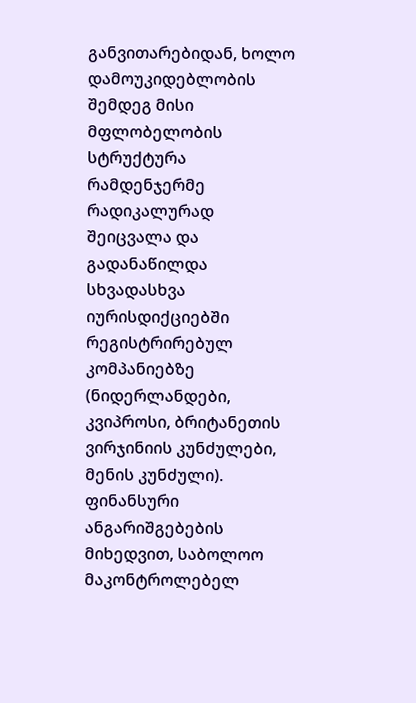განვითარებიდან, ხოლო დამოუკიდებლობის შემდეგ მისი მფლობელობის სტრუქტურა რამდენჯერმე რადიკალურად შეიცვალა და გადანაწილდა სხვადასხვა იურისდიქციებში რეგისტრირებულ კომპანიებზე (ნიდერლანდები, კვიპროსი, ბრიტანეთის ვირჯინიის კუნძულები, მენის კუნძული). ფინანსური ანგარიშგებების მიხედვით, საბოლოო მაკონტროლებელ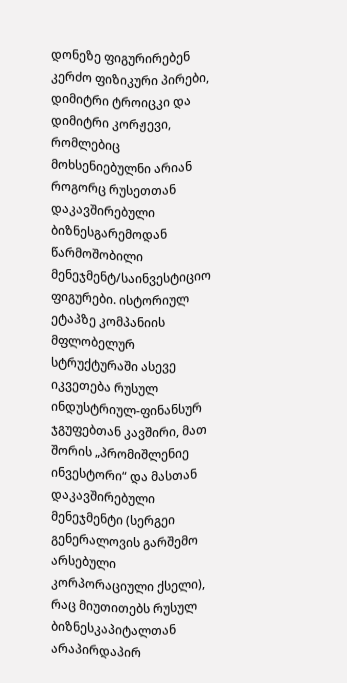დონეზე ფიგურირებენ კერძო ფიზიკური პირები, დიმიტრი ტროიცკი და დიმიტრი კორჟევი, რომლებიც მოხსენიებულნი არიან როგორც რუსეთთან დაკავშირებული ბიზნესგარემოდან წარმოშობილი მენეჯმენტ/საინვესტიციო ფიგურები. ისტორიულ ეტაპზე კომპანიის მფლობელურ სტრუქტურაში ასევე იკვეთება რუსულ ინდუსტრიულ-ფინანსურ ჯგუფებთან კავშირი, მათ შორის „პრომიშლენიე ინვესტორი“ და მასთან დაკავშირებული მენეჯმენტი (სერგეი გენერალოვის გარშემო არსებული კორპორაციული ქსელი), რაც მიუთითებს რუსულ ბიზნესკაპიტალთან არაპირდაპირ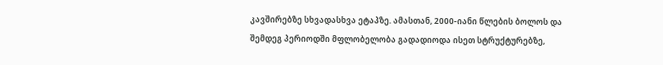კავშირებზე სხვადასხვა ეტაპზე. ამასთან, 2000-იანი წლების ბოლოს და შემდეგ პერიოდში მფლობელობა გადადიოდა ისეთ სტრუქტურებზე,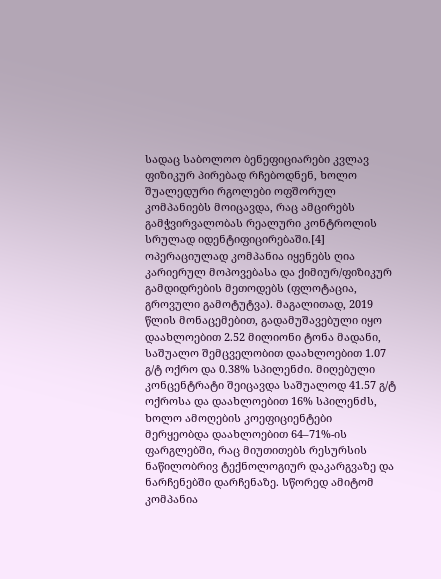სადაც საბოლოო ბენეფიციარები კვლავ ფიზიკურ პირებად რჩებოდნენ, ხოლო შუალედური რგოლები ოფშორულ კომპანიებს მოიცავდა, რაც ამცირებს გამჭვირვალობას რეალური კონტროლის სრულად იდენტიფიცირებაში.[4]
ოპერაციულად კომპანია იყენებს ღია კარიერულ მოპოვებასა და ქიმიურ/ფიზიკურ გამდიდრების მეთოდებს (ფლოტაცია, გროვული გამოტუტვა). მაგალითად, 2019 წლის მონაცემებით, გადამუშავებული იყო დაახლოებით 2.52 მილიონი ტონა მადანი, საშუალო შემცველობით დაახლოებით 1.07 გ/ტ ოქრო და 0.38% სპილენძი. მიღებული კონცენტრატი შეიცავდა საშუალოდ 41.57 გ/ტ ოქროსა და დაახლოებით 16% სპილენძს, ხოლო ამოღების კოეფიციენტები მერყეობდა დაახლოებით 64–71%-ის ფარგლებში, რაც მიუთითებს რესურსის ნაწილობრივ ტექნოლოგიურ დაკარგვაზე და ნარჩენებში დარჩენაზე. სწორედ ამიტომ კომპანია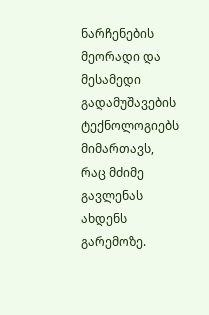ნარჩენების მეორადი და მესამედი გადამუშავების ტექნოლოგიებს მიმართავს, რაც მძიმე გავლენას ახდენს გარემოზე.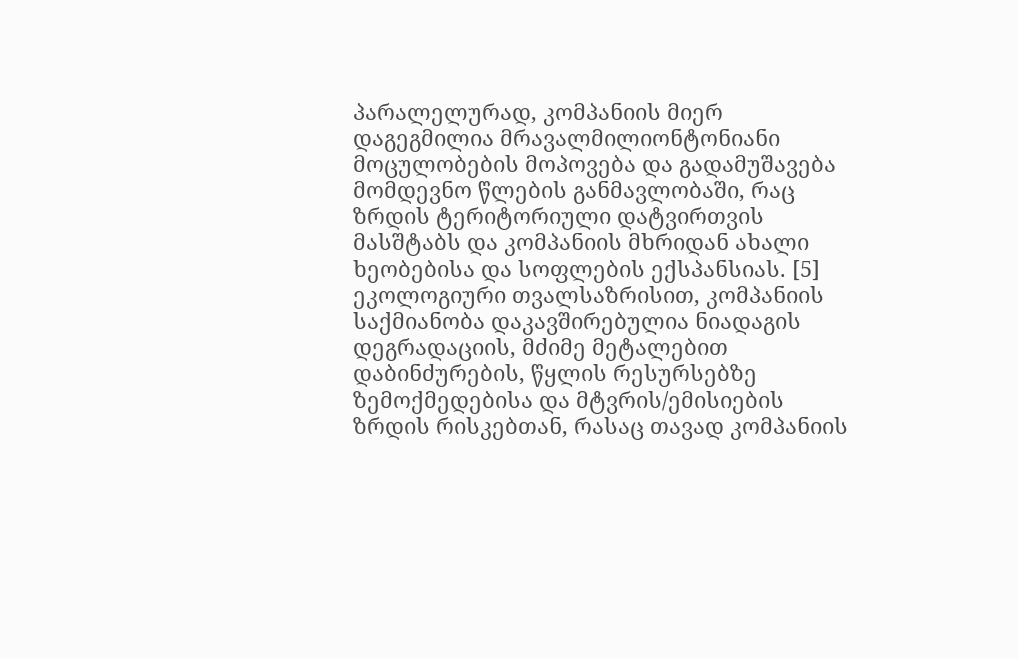პარალელურად, კომპანიის მიერ დაგეგმილია მრავალმილიონტონიანი მოცულობების მოპოვება და გადამუშავება მომდევნო წლების განმავლობაში, რაც ზრდის ტერიტორიული დატვირთვის მასშტაბს და კომპანიის მხრიდან ახალი ხეობებისა და სოფლების ექსპანსიას. [5]
ეკოლოგიური თვალსაზრისით, კომპანიის საქმიანობა დაკავშირებულია ნიადაგის დეგრადაციის, მძიმე მეტალებით დაბინძურების, წყლის რესურსებზე ზემოქმედებისა და მტვრის/ემისიების ზრდის რისკებთან, რასაც თავად კომპანიის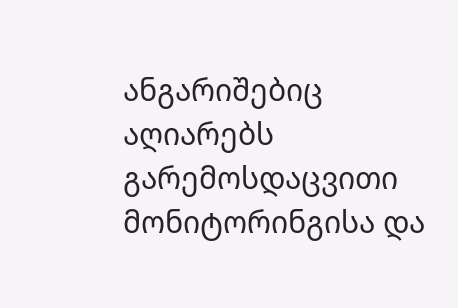ანგარიშებიც აღიარებს გარემოსდაცვითი მონიტორინგისა და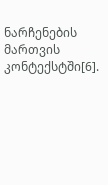ნარჩენების მართვის კონტექსტში[6].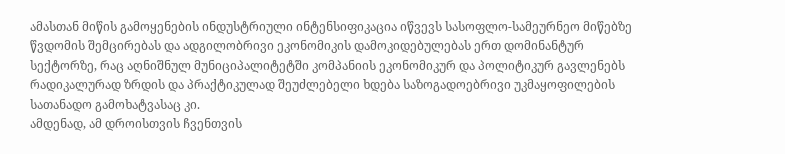ამასთან მიწის გამოყენების ინდუსტრიული ინტენსიფიკაცია იწვევს სასოფლო-სამეურნეო მიწებზე წვდომის შემცირებას და ადგილობრივი ეკონომიკის დამოკიდებულებას ერთ დომინანტურ სექტორზე, რაც აღნიშნულ მუნიციპალიტეტში კომპანიის ეკონომიკურ და პოლიტიკურ გავლენებს რადიკალურად ზრდის და პრაქტიკულად შეუძლებელი ხდება საზოგადოებრივი უკმაყოფილების სათანადო გამოხატვასაც კი.
ამდენად, ამ დროისთვის ჩვენთვის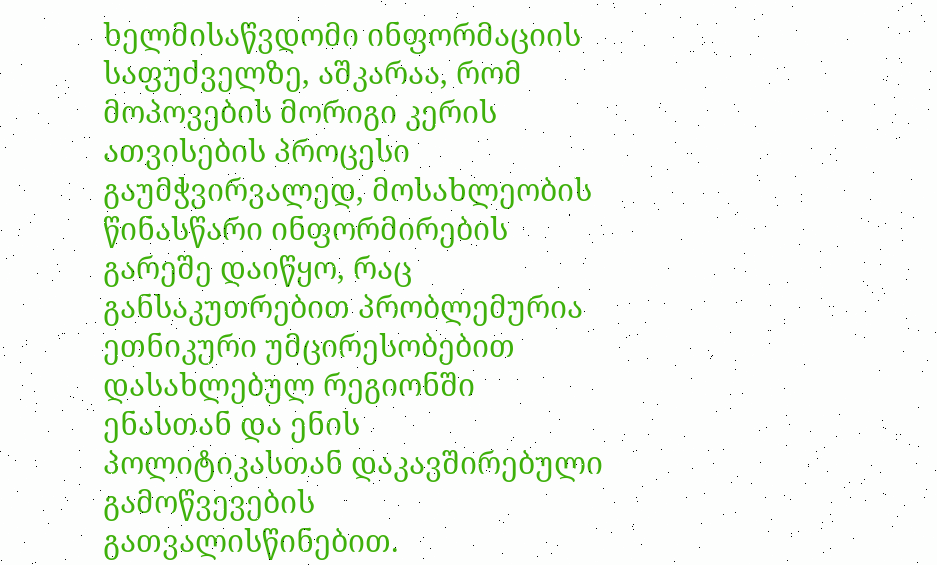ხელმისაწვდომი ინფორმაციის საფუძველზე, აშკარაა, რომ მოპოვების მორიგი კერის ათვისების პროცესი გაუმჭვირვალედ, მოსახლეობის წინასწარი ინფორმირების გარეშე დაიწყო, რაც განსაკუთრებით პრობლემურია ეთნიკური უმცირესობებით დასახლებულ რეგიონში ენასთან და ენის პოლიტიკასთან დაკავშირებული გამოწვევების გათვალისწინებით.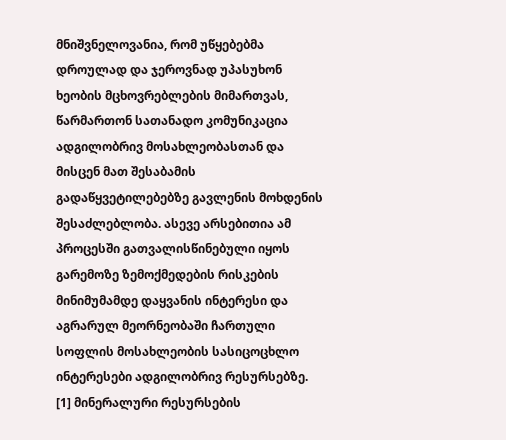მნიშვნელოვანია, რომ უწყებებმა დროულად და ჯეროვნად უპასუხონ ხეობის მცხოვრებლების მიმართვას, წარმართონ სათანადო კომუნიკაცია ადგილობრივ მოსახლეობასთან და მისცენ მათ შესაბამის გადაწყვეტილებებზე გავლენის მოხდენის შესაძლებლობა. ასევე არსებითია ამ პროცესში გათვალისწინებული იყოს გარემოზე ზემოქმედების რისკების მინიმუმამდე დაყვანის ინტერესი და აგრარულ მეორნეობაში ჩართული სოფლის მოსახლეობის სასიცოცხლო ინტერესები ადგილობრივ რესურსებზე.
[1] მინერალური რესურსების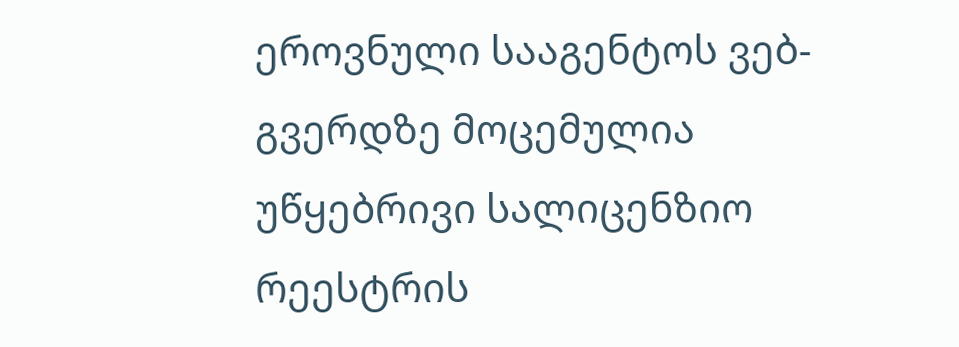ეროვნული სააგენტოს ვებ-გვერდზე მოცემულია უწყებრივი სალიცენზიო რეესტრის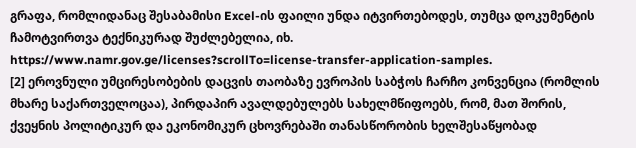გრაფა, რომლიდანაც შესაბამისი Excel-ის ფაილი უნდა იტვირთებოდეს, თუმცა დოკუმენტის ჩამოტვირთვა ტექნიკურად შუძლებელია, იხ. https://www.namr.gov.ge/licenses?scrollTo=license-transfer-application-samples.
[2] ეროვნული უმცირესობების დაცვის თაობაზე ევროპის საბჭოს ჩარჩო კონვენცია (რომლის მხარე საქართველოცაა), პირდაპირ ავალდებულებს სახელმწიფოებს, რომ, მათ შორის, ქვეყნის პოლიტიკურ და ეკონომიკურ ცხოვრებაში თანასწორობის ხელშესაწყობად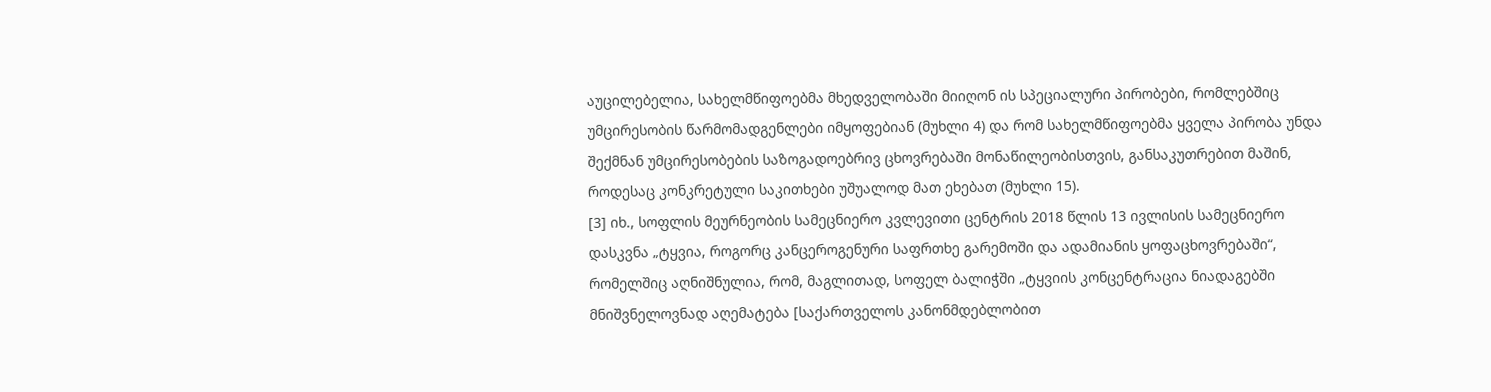აუცილებელია, სახელმწიფოებმა მხედველობაში მიიღონ ის სპეციალური პირობები, რომლებშიც უმცირესობის წარმომადგენლები იმყოფებიან (მუხლი 4) და რომ სახელმწიფოებმა ყველა პირობა უნდა შექმნან უმცირესობების საზოგადოებრივ ცხოვრებაში მონაწილეობისთვის, განსაკუთრებით მაშინ, როდესაც კონკრეტული საკითხები უშუალოდ მათ ეხებათ (მუხლი 15).
[3] იხ., სოფლის მეურნეობის სამეცნიერო კვლევითი ცენტრის 2018 წლის 13 ივლისის სამეცნიერო დასკვნა „ტყვია, როგორც კანცეროგენური საფრთხე გარემოში და ადამიანის ყოფაცხოვრებაში“, რომელშიც აღნიშნულია, რომ, მაგლითად, სოფელ ბალიჭში „ტყვიის კონცენტრაცია ნიადაგებში მნიშვნელოვნად აღემატება [საქართველოს კანონმდებლობით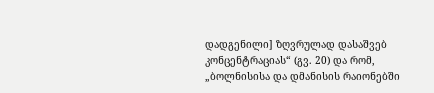დადგენილი] ზღვრულად დასაშვებ კონცენტრაციას“ (გვ. 20) და რომ, „ბოლნისისა და დმანისის რაიონებში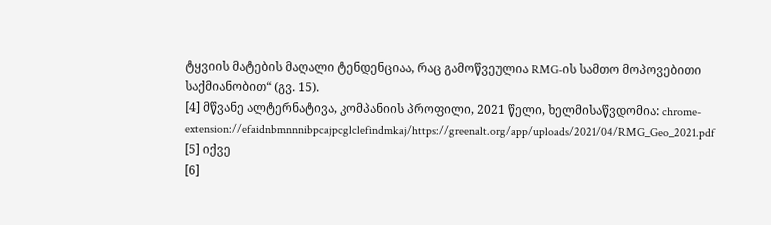ტყვიის მატების მაღალი ტენდენციაა, რაც გამოწვეულია RMG-ის სამთო მოპოვებითი საქმიანობით“ (გვ. 15).
[4] მწვანე ალტერნატივა, კომპანიის პროფილი, 2021 წელი, ხელმისაწვდომია: chrome-extension://efaidnbmnnnibpcajpcglclefindmkaj/https://greenalt.org/app/uploads/2021/04/RMG_Geo_2021.pdf
[5] იქვე
[6]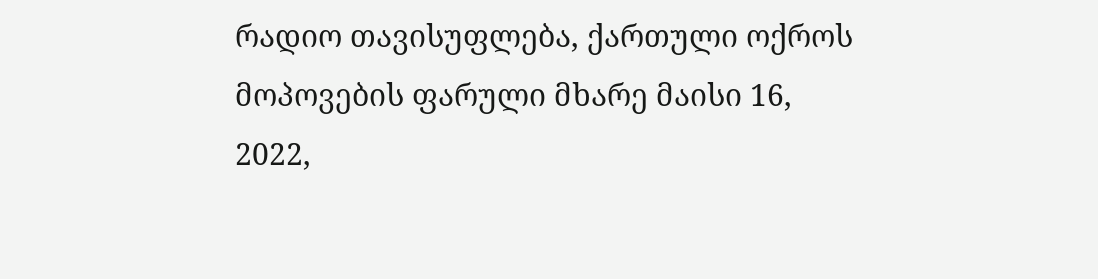რადიო თავისუფლება, ქართული ოქროს მოპოვების ფარული მხარე მაისი 16, 2022,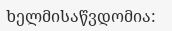ხელმისაწვდომია: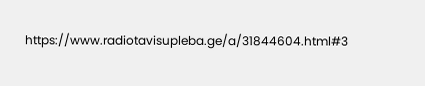https://www.radiotavisupleba.ge/a/31844604.html#3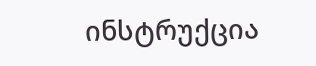ინსტრუქცია